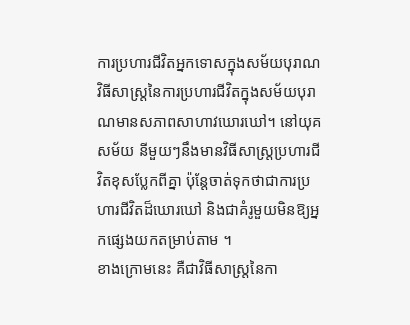ការប្រហារជីវិតអ្នកទោសក្នុងសម័យបុរាណ វិធីសាស្ត្រនៃការប្រហារជីវិតក្នុងសម័យបុរាណមានសភាពសាហាវឃោរឃៅ។ នៅយុគសម័យ នីមួយៗនឹងមានវិធីសាស្ត្រប្រហារជីវិតខុសប្លែកពីគ្នា ប៉ុន្តែចាត់ទុកថាជាការប្រហារជីវិតដ៏ឃោរឃៅ និងជាគំរូមួយមិនឱ្យអ្នកផ្សេងយកតម្រាប់តាម ។
ខាងក្រោមនេះ គឺជាវិធីសាស្ត្រនៃកា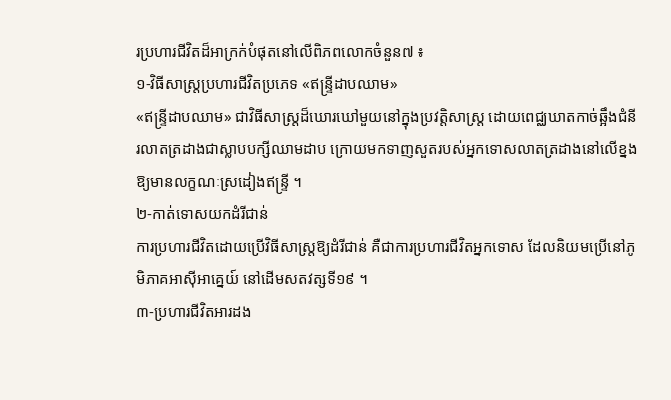រប្រហារជីវិតដ៏អាក្រក់បំផុតនៅលើពិភពលោកចំនួន៧ ៖
១-វិធីសាស្ត្រប្រហារជីវិតប្រភេទ «ឥន្ទ្រីដាបឈាម»
«ឥន្ទ្រីដាបឈាម» ជាវិធីសាស្ត្រដ៏ឃោរឃៅមួយនៅក្នុងប្រវត្តិសាស្ត្រ ដោយពេជ្ឈឃាតកាច់ឆ្អឹងជំនីរលាតត្រដាងជាស្លាបបក្សីឈាមដាប ក្រោយមកទាញសួតរបស់អ្នកទោសលាតត្រដាងនៅលើខ្នង ឱ្យមានលក្ខណៈស្រដៀងឥន្ទ្រី ។
២-កាត់ទោសយកដំរីជាន់
ការប្រហារជីវិតដោយប្រើវិធីសាស្ត្រឱ្យដំរីជាន់ គឺជាការប្រហារជីវិតអ្នកទោស ដែលនិយមប្រើនៅភូមិភាគអាស៊ីអាគ្នេយ៍ នៅដើមសតវត្សទី១៩ ។
៣-ប្រហារជីវិតអារដង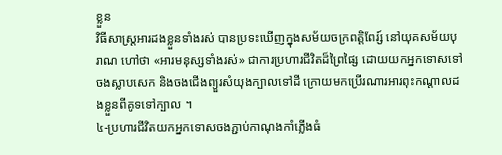ខ្លួន
វិធីសាស្ត្រអារដងខ្លួនទាំងរស់ បានប្រទះឃើញក្នុងសម័យចក្រពត្តិពែរ្ស៍ នៅយុគសម័យបុរាណ ហៅថា «អារមនុស្សទាំងរស់» ជាការប្រហារជីវិតដ៏ព្រៃផ្សៃ ដោយយកអ្នកទោសទៅចងស្លាបសេក និងចងជើងព្យួរសំយុងក្បាលទៅដី ក្រោយមកប្រើរណារអារពុះកណ្តាលដងខ្លួនពីគូទទៅក្បាល ។
៤-ប្រហារជីវិតយកអ្នកទោសចងភ្ជាប់កាណុងកាំភ្លើងធំ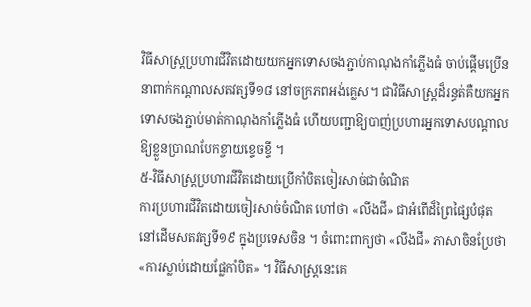វិធីសាស្ត្រប្រហារជីវិតដោយយកអ្នកទោសចងភ្ជាប់កាណុងកាំភ្លើងធំ ចាប់ផ្តើមប្រើននាពាក់កណ្តាលសតវត្សទី១៨ នៅចក្រភពអង់គ្លេស។ ជាវិធីសាស្ត្រដ៏រន្ធត់គឺយកអ្នកទោសចងភ្ជាប់មាត់កាណុងកាំភ្លើងធំ ហើយបញ្ជាឱ្យបាញ់ប្រហារអ្នកទោសបណ្តាលឱ្យខ្លួនប្រាណបែកខ្ចាយខ្ទេចខ្ទី ។
៥-វិធីសាស្ត្រប្រហារជីវិតដោយប្រើកាំបិតចៀរសាច់ជាចំណិត
ការប្រហារជីវិតដោយចៀរសាច់ចំណិត ហៅថា «លីងជី» ជាអំពើដ៏ព្រៃផ្សៃបំផុតនៅដើមសតវត្សទី១៩ ក្នុងប្រទេសចិន ។ ចំពោះពាក្យថា «លីងជី» ភាសាចិនប្រែថា «ការស្លាប់ដោយផ្លែកាំបិត» ។ វិធីសាស្ត្រនេះគេ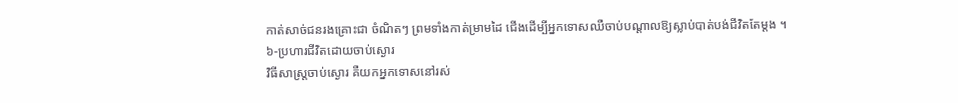កាត់សាច់ជនរងគ្រោះជា ចំណិតៗ ព្រមទាំងកាត់ម្រាមដៃ ជើងដើម្បីអ្នកទោសឈឺចាប់បណ្តាលឱ្យស្លាប់បាត់បង់ជីវិតតែម្តង ។
៦-ប្រហារជីវិតដោយចាប់ស្ងោរ
វិធីសាស្ត្រចាប់ស្ងោរ គឺយកអ្នកទោសនៅរស់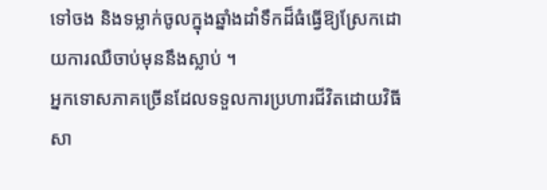ទៅចង និងទម្លាក់ចូលក្នុងឆ្នាំងដាំទឹកដ៏ធំធ្វើឱ្យស្រែកដោយការឈឺចាប់មុននឹងស្លាប់ ។
អ្នកទោសភាគច្រើនដែលទទួលការប្រហារជីវិតដោយវិធីសា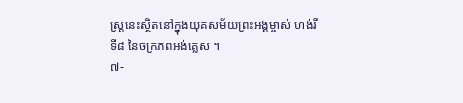ស្ត្រនេះស្ថិតនៅក្នុងយុគសម័យព្រះអង្គម្ចាស់ ហង់រី ទី៨ នៃចក្រភពអង់គ្លេស ។
៧-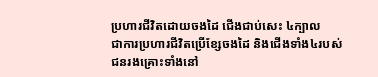ប្រហារជីវិតដោយចងដៃ ជើងជាប់សេះ ៤ក្បាល
ជាការប្រហារជីវិតប្រើខ្សែចងដៃ និងជើងទាំង៤របស់ជនរងគ្រោះទាំងនៅ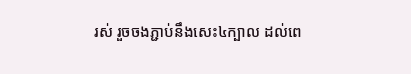រស់ រួចចងភ្ជាប់នឹងសេះ៤ក្បាល ដល់ពេ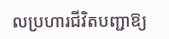លប្រហារជីវិតបញ្ជាឱ្យ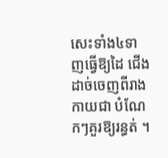សេះទាំង៤ទាញធ្វើឱ្យដៃ ជើងដាច់ចេញពីរាងកាយជា បំណែកៗគួរឱ្យរន្ធត់ ។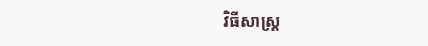វិធីសាស្ត្រ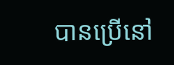បានប្រើនៅ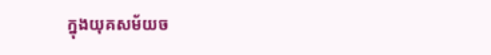ក្នុងយុគសម័យច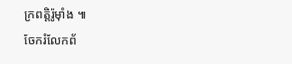ក្រពត្តិរ៉ូម៉ាំង ៕
ចែករំលែកព័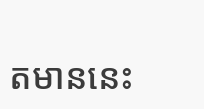តមាននេះ